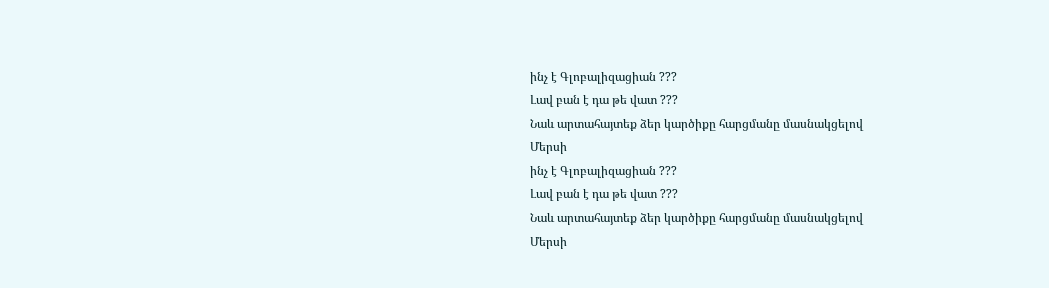ինչ է Գլոբալիզացիան ???
Լավ բան է դա թե վատ ???
Նաև արտահայտեք ձեր կարծիքը հարցմանը մասնակցելով
Մերսի
ինչ է Գլոբալիզացիան ???
Լավ բան է դա թե վատ ???
Նաև արտահայտեք ձեր կարծիքը հարցմանը մասնակցելով
Մերսի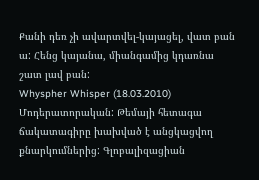Քանի դեռ չի ավարտվել-կայացել, վատ բան ա: Հենց կայանա, միանգամից կդառնա շատ լավ բան:
Whyspher Whisper (18.03.2010)
Մոդերատորական: Թեմայի հետագա ճակատագիրը խախված է անցկացվող քնարկումներից: Գլոբալիզացիան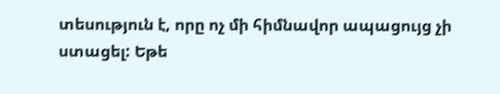տեսություն է, որը ոչ մի հիմնավոր ապացույց չի ստացել: Եթե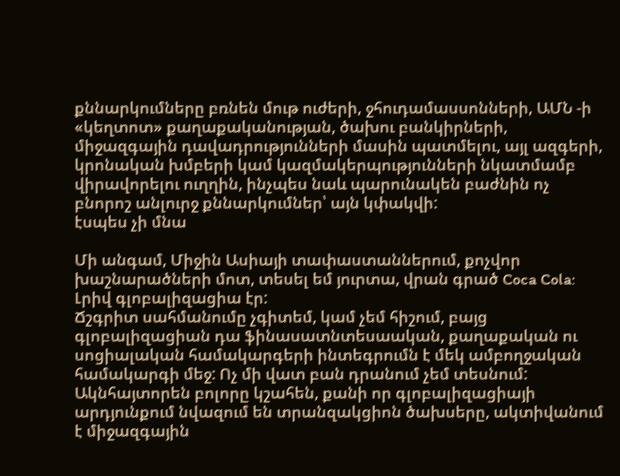քննարկումները բռնեն մութ ուժերի, ջհուդամասսոնների, ԱՄՆ -ի «կեղտոտ» քաղաքականության, ծախու բանկիրների, միջազգային դավադրությունների մասին պատմելու, այլ ազգերի, կրոնական խմբերի կամ կազմակերպությունների նկատմամբ վիրավորելու ուղղին, ինչպես նաև պարունակեն բաժնին ոչ բնորոշ անլուրջ քննարկումներ՝ այն կփակվի:
էսպես չի մնա

Մի անգամ, Միջին Ասիայի տափաստաններում, քոչվոր խաշնարածների մոտ, տեսել եմ յուրտա, վրան գրած Coca Cola: Լրիվ գլոբալիզացիա էր:
Ճշգրիտ սահմանումը չգիտեմ, կամ չեմ հիշում, բայց գլոբալիզացիան դա ֆինասատնտեսաական, քաղաքական ու սոցիալական համակարգերի ինտեգրումն է մեկ ամբողջական համակարգի մեջ: Ոչ մի վատ բան դրանում չեմ տեսնում: Ակնհայտորեն բոլորը կշահեն, քանի որ գլոբալիզացիայի արդյունքում նվազում են տրանզակցիոն ծախսերը, ակտիվանում է միջազգային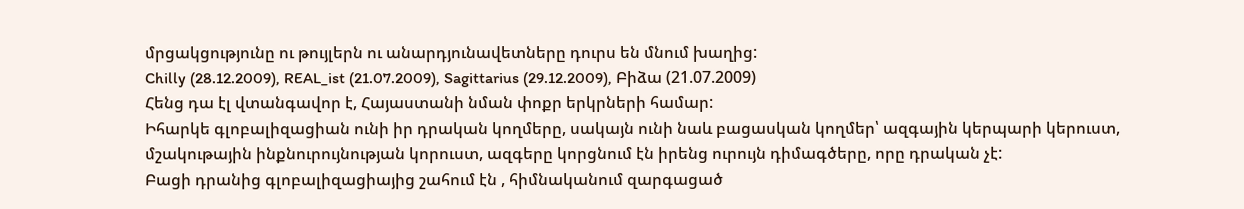մրցակցությունը ու թույլերն ու անարդյունավետները դուրս են մնում խաղից:
Chilly (28.12.2009), REAL_ist (21.07.2009), Sagittarius (29.12.2009), Բիձա (21.07.2009)
Հենց դա էլ վտանգավոր է, Հայաստանի նման փոքր երկրների համար:
Իհարկե գլոբալիզացիան ունի իր դրական կողմերը, սակայն ունի նաև բացասկան կողմեր՝ ազգային կերպարի կերուստ, մշակութային ինքնուրույնության կորուստ, ազգերը կորցնում էն իրենց ուրույն դիմագծերը, որը դրական չէ:
Բացի դրանից գլոբալիզացիայից շահում էն , հիմնականում զարգացած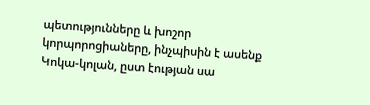պետությունները և խոշոր կորպորոցիաները, ինչպիսին է ասենք Կոկա-կոլան, ըստ էության սա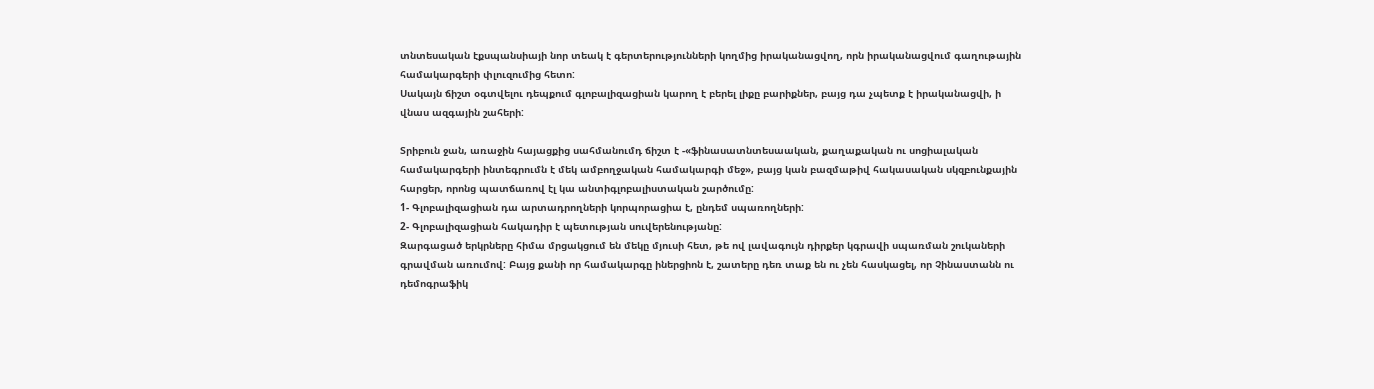տնտեսական էքսպանսիայի նոր տեակ է գերտերությունների կողմից իրականացվող, որն իրականացվում գաղութային համակարգերի փլուզումից հետո:
Սակայն ճիշտ օգտվելու դեպքում գլոբալիզացիան կարող է բերել լիքը բարիքներ, բայց դա չպետք է իրականացվի, ի վնաս ազգային շահերի:

Տրիբուն ջան, առաջին հայացքից սահմանումդ ճիշտ է -«ֆինասատնտեսաական, քաղաքական ու սոցիալական համակարգերի ինտեգրումն է մեկ ամբողջական համակարգի մեջ», բայց կան բազմաթիվ հակասական սկզբունքային հարցեր, որոնց պատճառով էլ կա անտիգլոբալիստական շարծումը:
1- Գլոբալիզացիան դա արտադրողների կորպորացիա է, ընդեմ սպառողների:
2- Գլոբալիզացիան հակադիր է պետության սուվերենությանը:
Զարգացած երկրները հիմա մրցակցում են մեկը մյուսի հետ, թե ով լավագույն դիրքեր կգրավի սպառման շուկաների գրավման առումով: Բայց քանի որ համակարգը իներցիոն է, շատերը դեռ տաք են ու չեն հասկացել, որ Չինաստանն ու դեմոգրաֆիկ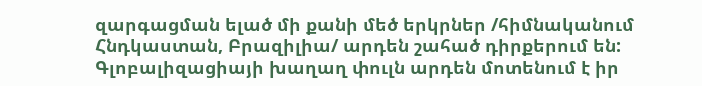զարգացման ելած մի քանի մեծ երկրներ /հիմնականում Հնդկաստան, Բրազիլիա/ արդեն շահած դիրքերում են: Գլոբալիզացիայի խաղաղ փուլն արդեն մոտենում է իր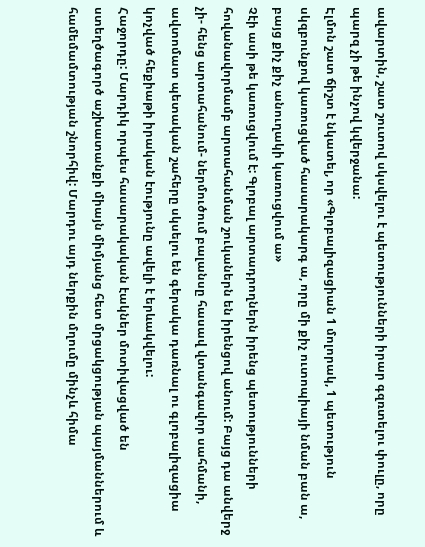ավարտին, շատ շուտով սկսվելու է պետությունների իրար գզռտելու փուլը, որը պարզ չի թե ինչով կվերջանա:
Էլմոն շատ ճիշտ է նկատել, որ «Գլոբալիզացիան 1 մոլորակ, 1 պետություն սկզբունքով կառուցված հասարակարգ ա, որը մի քիչ ուտոպիայի նման բան ա, բայց քիչ քիչ անուղակի կառուցվում ա»
Չէի ասի թե կառուցվում է: Գլոբալ արտադրողներն իրենց պետությունների հովանավորմամբ արտահանման շուկաներն են իրենցով անում: Բայց դա անվերջ չի- հենց արտահանում- ներմուծում բալանսը հասավ վտանգավոր սահմանի, ավտոմատ պետական շահերը սկսելու են գերակա դառնալ ու գլոբալիզացիա կոչված հեքիաթի իրական էությունը ավելի է երևակվելու:
Հաջորդը: Մարդիկ որպես հասարակական էակներ մոտիվացված են ստեղծագործ աշխատանքի միայն միմյանց հետ մրցակցության պայմաններում և համեմամտության շնորհիվ: Մարդու այդ ներքին մղումը մինչև հիմա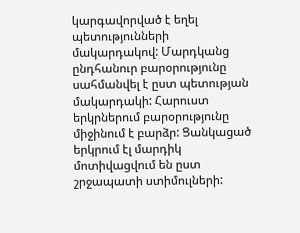կարգավորված է եղել պետությունների մակարդակով: Մարդկանց ընդհանուր բարօրությունը սահմանվել է ըստ պետության մակարդակի: Հարուստ երկրներում բարօրությունը միջինում է բարձր: Ցանկացած երկրում էլ մարդիկ մոտիվացվում են ըստ շրջապատի ստիմուլների: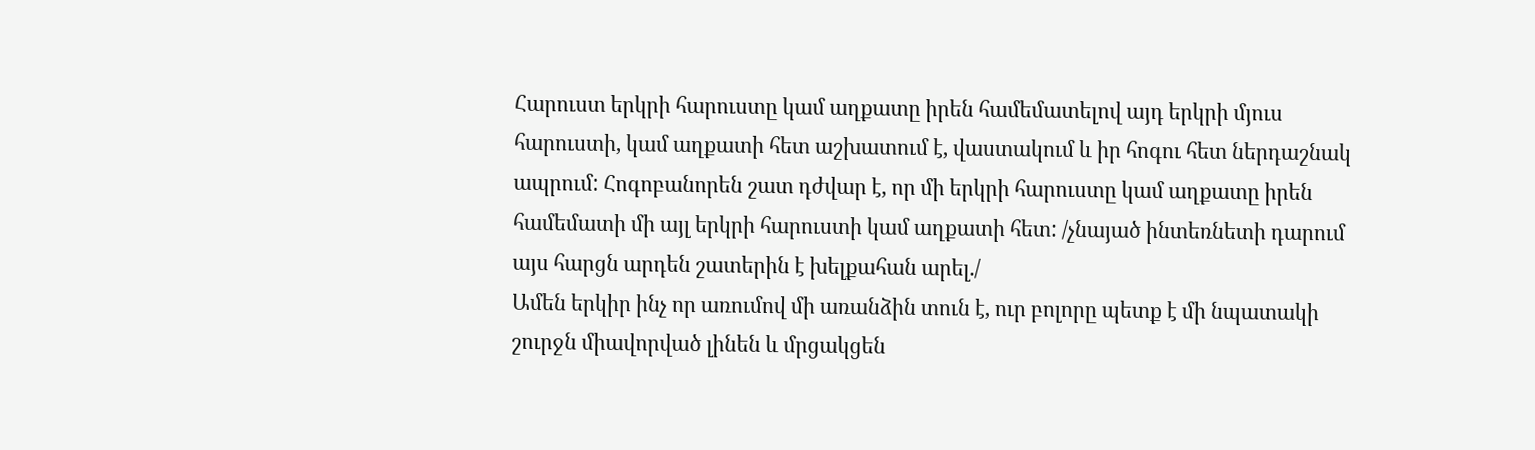Հարուստ երկրի հարուստը կամ աղքատը իրեն համեմատելով այդ երկրի մյուս հարուստի, կամ աղքատի հետ աշխատում է, վաստակում և իր հոգու հետ ներդաշնակ ապրում: Հոգոբանորեն շատ դժվար է, որ մի երկրի հարուստը կամ աղքատը իրեն համեմատի մի այլ երկրի հարուստի կամ աղքատի հետ: /չնայած ինտեռնետի դարում այս հարցն արդեն շատերին է խելքահան արել./
Ամեն երկիր ինչ որ առումով մի առանձին տուն է, ուր բոլորը պետք է մի նպատակի շուրջն միավորված լինեն և մրցակցեն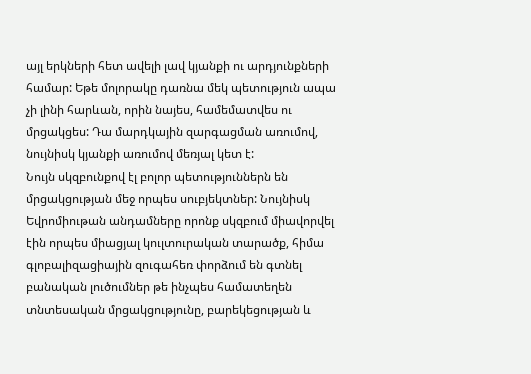այլ երկների հետ ավելի լավ կյանքի ու արդյունքների համար: Եթե մոլորակը դառնա մեկ պետություն ապա չի լինի հարևան, որին նայես, համեմատվես ու մրցակցես: Դա մարդկային զարգացման առումով, նույնիսկ կյանքի առումով մեռյալ կետ է:
Նույն սկզբունքով էլ բոլոր պետություններն են մրցակցության մեջ որպես սուբյեկտներ: Նույնիսկ Եվրոմիութան անդամները որոնք սկզբում միավորվել էին որպես միացյալ կուլտուրական տարածք, հիմա գլոբալիզացիային զուգահեռ փորձում են գտնել բանական լուծումներ թե ինչպես համատեղեն տնտեսական մրցակցությունը, բարեկեցության և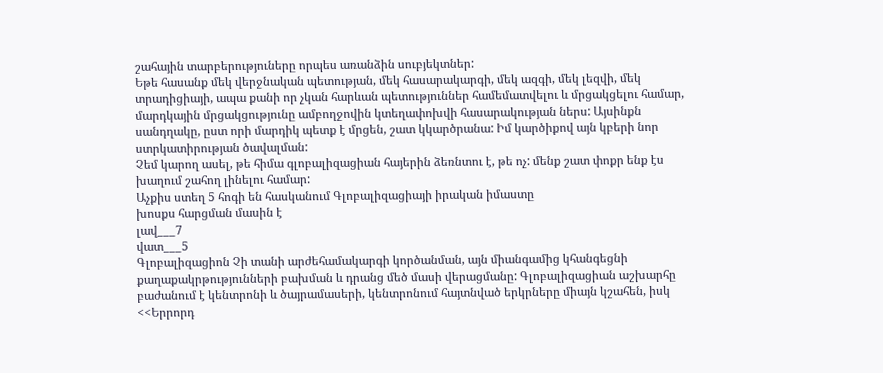շահային տարբերություները որպես առանձին սուբյեկտներ:
Եթե հասանք մեկ վերջնական պետության, մեկ հասարակարգի, մեկ ազգի, մեկ լեզվի, մեկ տրադիցիայի, ապա քանի որ չկան հարևան պետություններ համեմատվելու և մրցակցելու համար, մարդկային մրցակցությունը ամբողջովին կտեղափոխվի հասարակության ներս: Այսինքն սանդղակը, ըստ որի մարդիկ պետք է մրցեն, շատ կկարծրանա: Իմ կարծիքով այն կբերի նոր ստրկատիրության ծավալման:
Չեմ կարող ասել, թե հիմա գլոբալիզացիան հայերին ձեռնտու է, թե ոչ: մենք շատ փոքր ենք էս խաղում շահող լինելու համար:
Աչքիս ստեղ 5 հոգի են հասկանում Գլոբալիզացիայի իրական իմաստը
խոսքս հարցման մասին է
լավ___7
վատ___5
Գլոբալիզացիոն Չի տանի արժեհամակարգի կործանման, այն միանգամից կհանգեցնի քաղաքակրթությունների բախման և դրանց մեծ մասի վերացմանը: Գլոբալիզացիան աշխարհը բաժանում է կենտրոնի և ծայրամասերի, կենտրոնում հայտնված երկրները միայն կշահեն, իսկ <<Երրորդ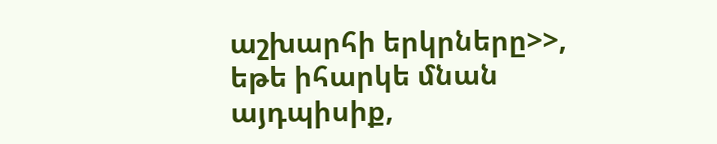աշխարհի երկրները>>, եթե իհարկե մնան այդպիսիք,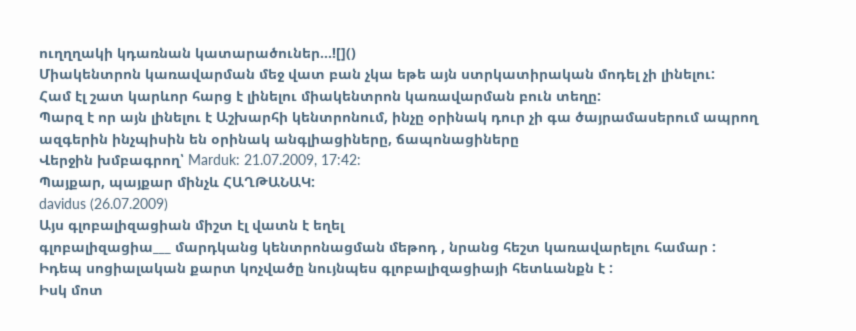ուղղղակի կդառնան կատարածուներ...![]()
Միակենտրոն կառավարման մեջ վատ բան չկա եթե այն ստրկատիրական մոդել չի լինելու:
Համ էլ շատ կարևոր հարց է լինելու միակենտրոն կառավարման բուն տեղը:
Պարզ է որ այն լինելու է Աշխարհի կենտրոնում, ինչը օրինակ դուր չի գա ծայրամասերում ապրող ազգերին ինչպիսին են օրինակ անգլիացիները, ճապոնացիները
Վերջին խմբագրող՝ Marduk: 21.07.2009, 17:42:
Պայքար, պայքար մինչև ՀԱՂԹԱՆԱԿ:
davidus (26.07.2009)
Այս գլոբալիզացիան միշտ էլ վատն է եղել
գլոբալիզացիա___ մարդկանց կենտրոնացման մեթոդ , նրանց հեշտ կառավարելու համար :
Իդեպ սոցիալական քարտ կոչվածը նույնպես գլոբալիզացիայի հետևանքն է :
Իսկ մոտ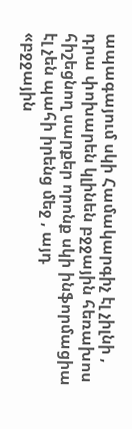ապագայում սկի Համակարգիչ էլ չիլնի , դրա փոխարեն կլինեն բջջային հեռախոս
հիշեցնող սարքեր որոնք սկի ինֆորմացիա էլ չեն պահի իրենց մեջ , այդ
«բջջային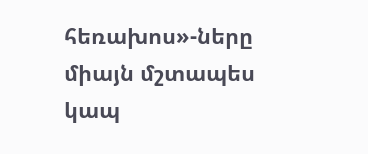հեռախոս»-ները միայն մշտապես կապ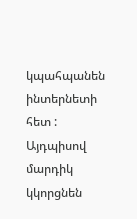կպահպանեն ինտերնետի հետ :
Այդպիսով մարդիկ կկորցնեն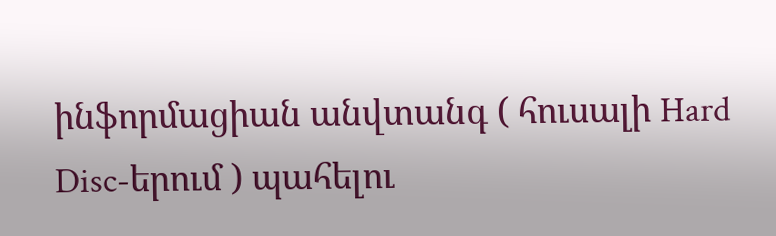ինֆորմացիան անվտանգ ( հուսալի Hard Disc-երում ) պահելու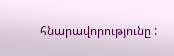հնարավորությունը :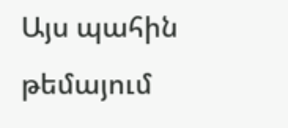Այս պահին թեմայում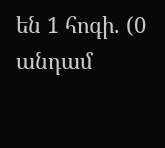են 1 հոգի. (0 անդամ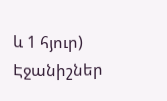և 1 հյուր)
Էջանիշներ